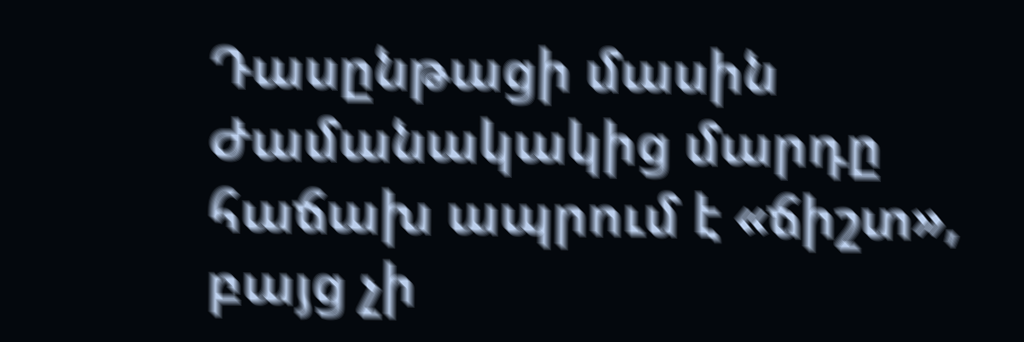Դասընթացի մասին
Ժամանակակից մարդը հաճախ ապրում է «ճիշտ»,
բայց չի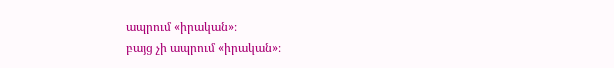ապրում «իրական»։
բայց չի ապրում «իրական»։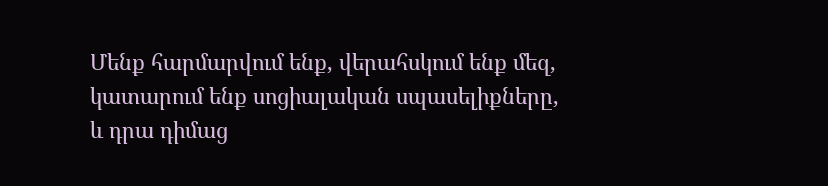Մենք հարմարվում ենք, վերահսկում ենք մեզ,
կատարում ենք սոցիալական սպասելիքները,
և դրա դիմաց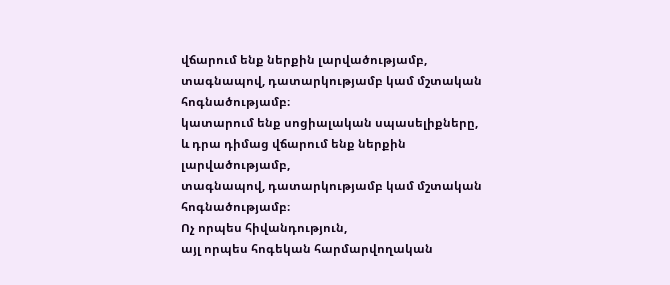վճարում ենք ներքին լարվածությամբ,
տագնապով, դատարկությամբ կամ մշտական հոգնածությամբ։
կատարում ենք սոցիալական սպասելիքները,
և դրա դիմաց վճարում ենք ներքին լարվածությամբ,
տագնապով, դատարկությամբ կամ մշտական հոգնածությամբ։
Ոչ որպես հիվանդություն,
այլ որպես հոգեկան հարմարվողական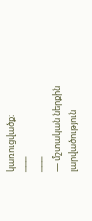կառուցվածք։
───
───
— մշտական ներքին լարվածություն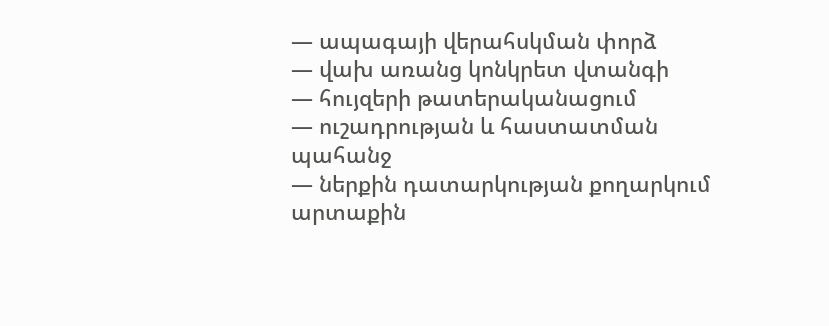— ապագայի վերահսկման փորձ
— վախ առանց կոնկրետ վտանգի
— հույզերի թատերականացում
— ուշադրության և հաստատման պահանջ
— ներքին դատարկության քողարկում արտաքին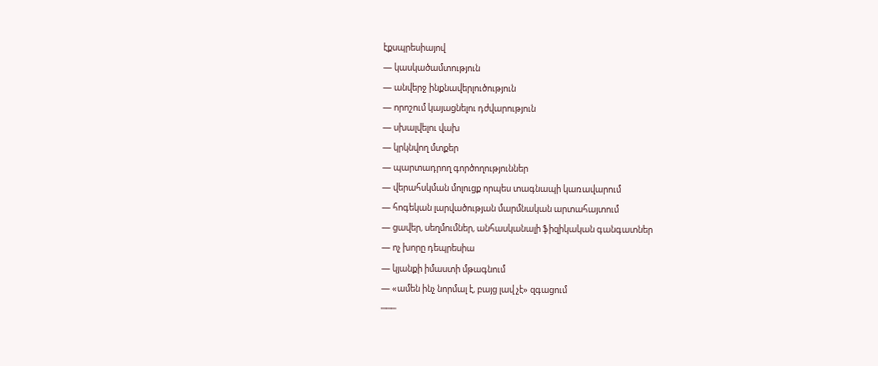էքսպրեսիայով
— կասկածամտություն
— անվերջ ինքնավերլուծություն
— որոշում կայացնելու դժվարություն
— սխալվելու վախ
— կրկնվող մտքեր
— պարտադրող գործողություններ
— վերահսկման մոլուցք որպես տագնապի կառավարում
— հոգեկան լարվածության մարմնական արտահայտում
— ցավեր, սեղմումներ, անհասկանալի ֆիզիկական գանգատներ
— ոչ խորը դեպրեսիա
— կյանքի իմաստի մթագնում
— «ամեն ինչ նորմալ է, բայց լավ չէ» զգացում
───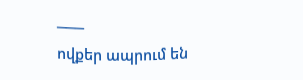───
ովքեր ապրում են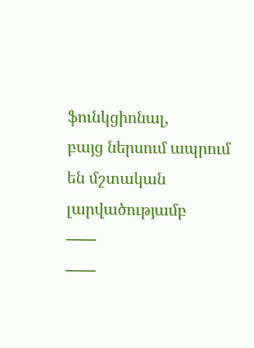ֆունկցիոնալ,
բայց ներսում ապրում են մշտական լարվածությամբ
───
───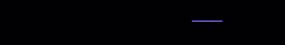───